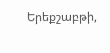Երեքշաբթի,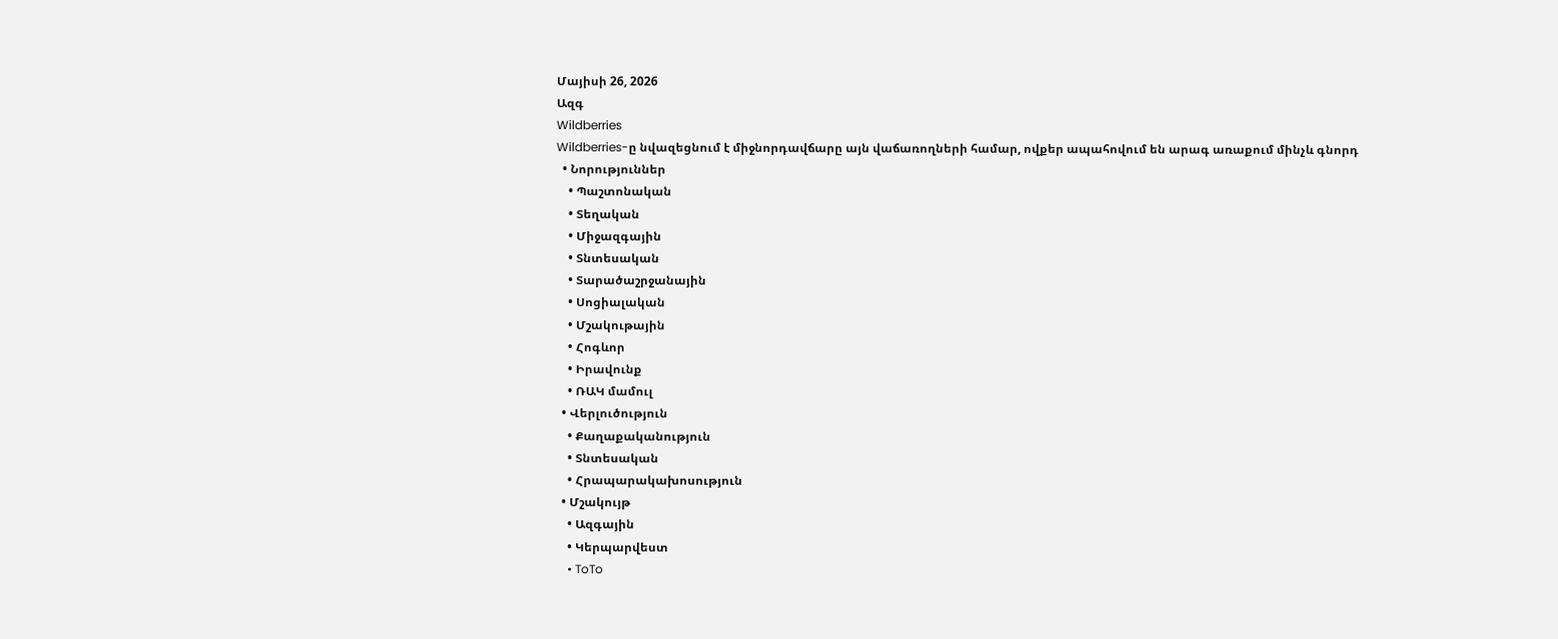Մայիսի 26, 2026
Ազգ
Wildberries
Wildberries-ը նվազեցնում է միջնորդավճարը այն վաճառողների համար, ովքեր ապահովում են արագ առաքում մինչև գնորդ
  • Նորություններ
    • Պաշտոնական
    • Տեղական
    • Միջազգային
    • Տնտեսական
    • Տարածաշրջանային
    • Սոցիալական
    • Մշակութային
    • Հոգևոր
    • Իրավունք
    • ՌԱԿ մամուլ
  • Վերլուծություն
    • Քաղաքականություն
    • Տնտեսական
    • Հրապարակախոսություն
  • Մշակույթ
    • Ազգային
    • Կերպարվեստ
    • ToTo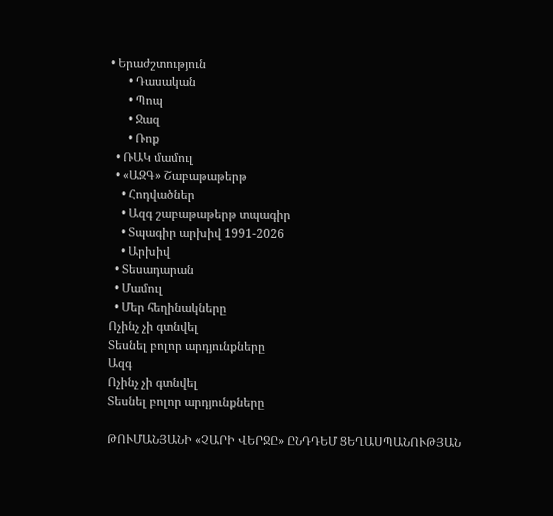• Երաժշտություն
      • Դասական
      • Պոպ
      • Ջազ
      • Ռոք
  • ՌԱԿ մամուլ
  • «ԱԶԳ» Շաբաթաթերթ
    • Հոդվածներ
    • Ազգ շաբաթաթերթ տպագիր
    • Տպագիր արխիվ 1991-2026
    • Արխիվ
  • Տեսադարան
  • Մամուլ
  • Մեր հեղինակները
Ոչինչ չի գտնվել
Տեսնել բոլոր արդյունքները
Ազգ
Ոչինչ չի գտնվել
Տեսնել բոլոր արդյունքները

ԹՈՒՄԱՆՅԱՆԻ «ՉԱՐԻ ՎԵՐՋԸ» ԸՆԴԴԵՄ ՑԵՂԱՍՊԱՆՈՒԹՅԱՆ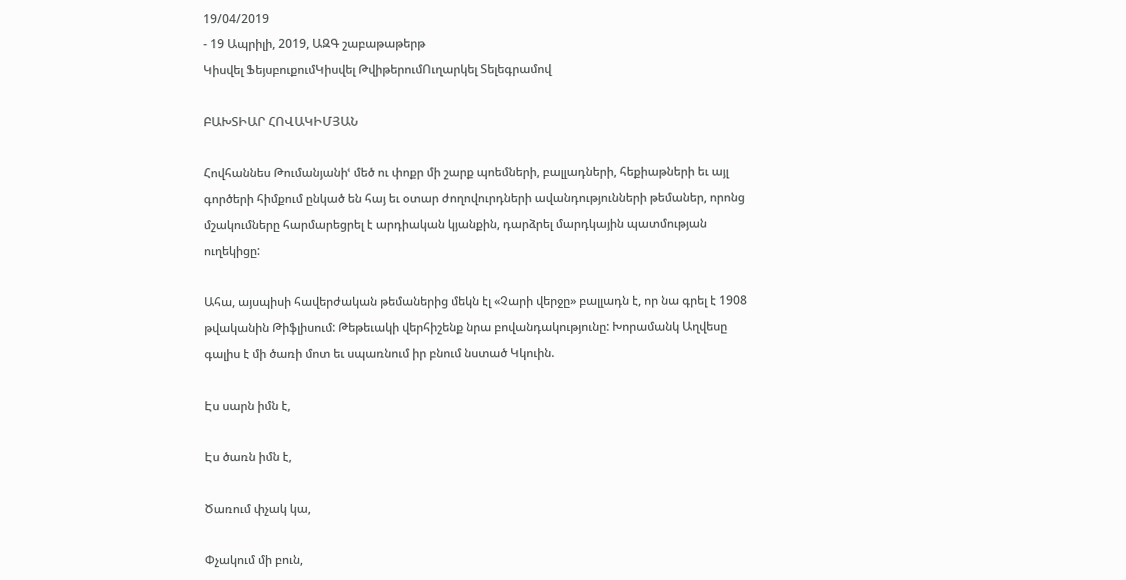19/04/2019
- 19 Ապրիլի, 2019, ԱԶԳ շաբաթաթերթ
Կիսվել ՖեյսբուքումԿիսվել ԹվիթերումՈւղարկել Տելեգրամով

ԲԱԽՏԻԱՐ ՀՈՎԱԿԻՄՅԱՆ

Հովհաննես Թումանյանիՙ մեծ ու փոքր մի շարք պոեմների, բալլադների, հեքիաթների եւ այլ գործերի հիմքում ընկած են հայ եւ օտար ժողովուրդների ավանդությունների թեմաներ, որոնց մշակումները հարմարեցրել է արդիական կյանքին, դարձրել մարդկային պատմության ուղեկիցը:

Ահա, այսպիսի հավերժական թեմաներից մեկն էլ «Չարի վերջը» բալլադն է, որ նա գրել է 1908 թվականին Թիֆլիսում: Թեթեւակի վերհիշենք նրա բովանդակությունը: Խորամանկ Աղվեսը գալիս է մի ծառի մոտ եւ սպառնում իր բնում նստած Կկուին.

Էս սարն իմն է,

Էս ծառն իմն է,

Ծառում փչակ կա,

Փչակում մի բուն,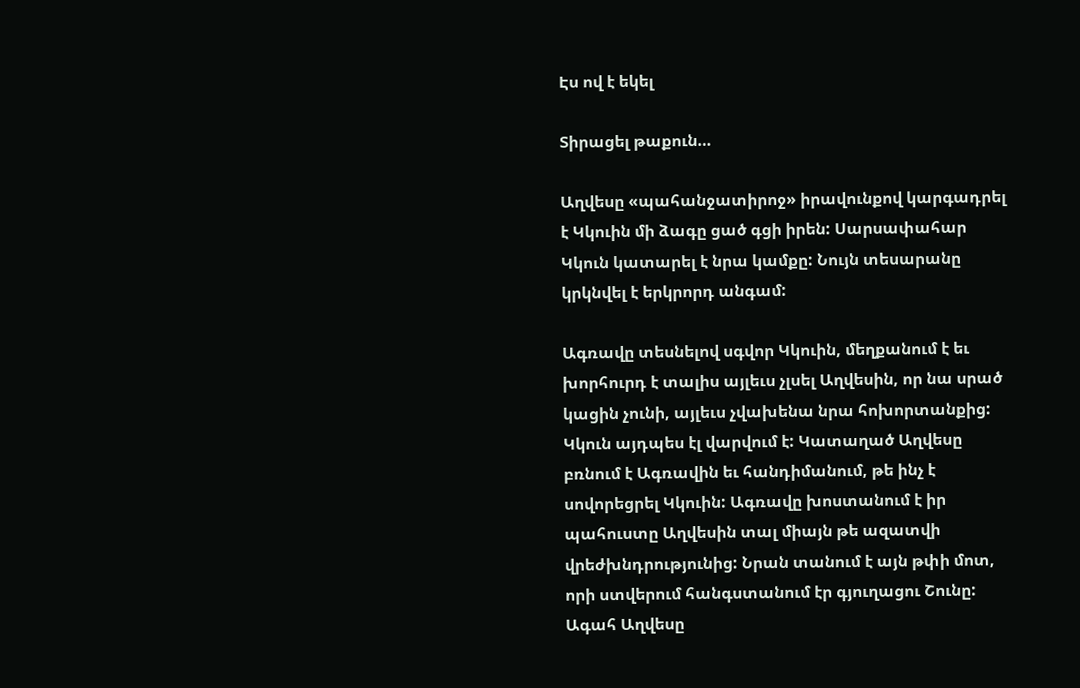Էս ով է եկել

Տիրացել թաքուն…

Աղվեսը «պահանջատիրոջ» իրավունքով կարգադրել է Կկուին մի ձագը ցած գցի իրեն: Սարսափահար Կկուն կատարել է նրա կամքը: Նույն տեսարանը կրկնվել է երկրորդ անգամ:

Ագռավը տեսնելով սգվոր Կկուին, մեղքանում է եւ խորհուրդ է տալիս այլեւս չլսել Աղվեսին, որ նա սրած կացին չունի, այլեւս չվախենա նրա հոխորտանքից: Կկուն այդպես էլ վարվում է: Կատաղած Աղվեսը բռնում է Ագռավին եւ հանդիմանում, թե ինչ է սովորեցրել Կկուին: Ագռավը խոստանում է իր պահուստը Աղվեսին տալ միայն թե ազատվի վրեժխնդրությունից: Նրան տանում է այն թփի մոտ, որի ստվերում հանգստանում էր գյուղացու Շունը: Ագահ Աղվեսը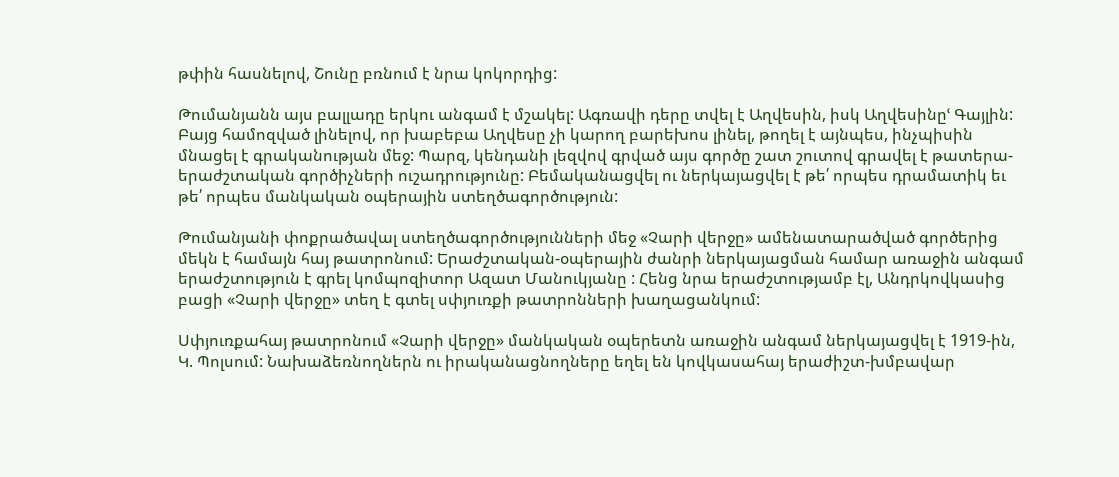թփին հասնելով, Շունը բռնում է նրա կոկորդից:

Թումանյանն այս բալլադը երկու անգամ է մշակել: Ագռավի դերը տվել է Աղվեսին, իսկ Աղվեսինըՙ Գայլին: Բայց համոզված լինելով, որ խաբեբա Աղվեսը չի կարող բարեխոս լինել, թողել է այնպես, ինչպիսին մնացել է գրականության մեջ: Պարզ, կենդանի լեզվով գրված այս գործը շատ շուտով գրավել է թատերա-երաժշտական գործիչների ուշադրությունը: Բեմականացվել ու ներկայացվել է թե՛ որպես դրամատիկ եւ թե՛ որպես մանկական օպերային ստեղծագործություն:

Թումանյանի փոքրածավալ ստեղծագործությունների մեջ «Չարի վերջը» ամենատարածված գործերից մեկն է համայն հայ թատրոնում: Երաժշտական-օպերային ժանրի ներկայացման համար առաջին անգամ երաժշտություն է գրել կոմպոզիտոր Ազատ Մանուկյանը : Հենց նրա երաժշտությամբ էլ, Անդրկովկասից բացի «Չարի վերջը» տեղ է գտել սփյուռքի թատրոնների խաղացանկում:

Սփյուռքահայ թատրոնում «Չարի վերջը» մանկական օպերետն առաջին անգամ ներկայացվել է 1919-ին, Կ. Պոլսում: Նախաձեռնողներն ու իրականացնողները եղել են կովկասահայ երաժիշտ-խմբավար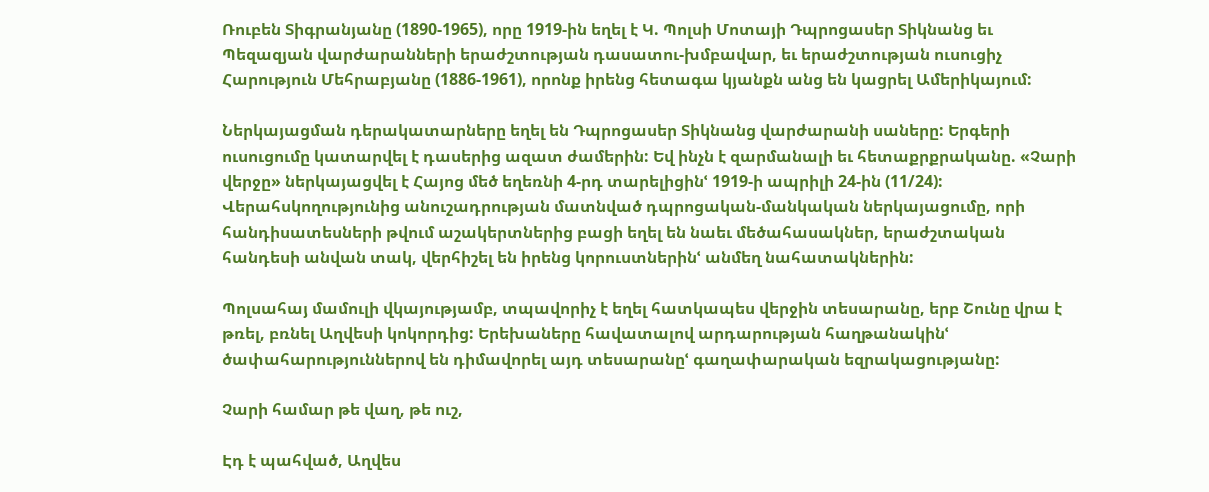Ռուբեն Տիգրանյանը (1890-1965), որը 1919-ին եղել է Կ. Պոլսի Մոտայի Դպրոցասեր Տիկնանց եւ Պեզազյան վարժարանների երաժշտության դասատու-խմբավար, եւ երաժշտության ուսուցիչ Հարություն Մեհրաբյանը (1886-1961), որոնք իրենց հետագա կյանքն անց են կացրել Ամերիկայում:

Ներկայացման դերակատարները եղել են Դպրոցասեր Տիկնանց վարժարանի սաները: Երգերի ուսուցումը կատարվել է դասերից ազատ ժամերին: Եվ ինչն է զարմանալի եւ հետաքրքրականը. «Չարի վերջը» ներկայացվել է Հայոց մեծ եղեռնի 4-րդ տարելիցինՙ 1919-ի ապրիլի 24-ին (11/24): Վերահսկողությունից անուշադրության մատնված դպրոցական-մանկական ներկայացումը, որի հանդիսատեսների թվում աշակերտներից բացի եղել են նաեւ մեծահասակներ, երաժշտական հանդեսի անվան տակ, վերհիշել են իրենց կորուստներինՙ անմեղ նահատակներին:

Պոլսահայ մամուլի վկայությամբ, տպավորիչ է եղել հատկապես վերջին տեսարանը, երբ Շունը վրա է թռել, բռնել Աղվեսի կոկորդից: Երեխաները հավատալով արդարության հաղթանակինՙ ծափահարություններով են դիմավորել այդ տեսարանըՙ գաղափարական եզրակացությանը:

Չարի համար թե վաղ, թե ուշ,

Էդ է պահված, Աղվես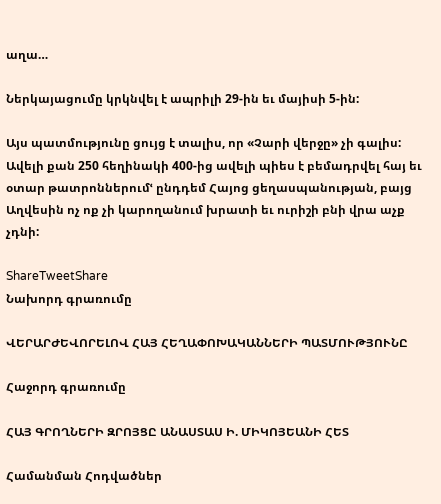աղա…

Ներկայացումը կրկնվել է ապրիլի 29-ին եւ մայիսի 5-ին:

Այս պատմությունը ցույց է տալիս, որ «Չարի վերջը» չի գալիս: Ավելի քան 250 հեղինակի 400-ից ավելի պիես է բեմադրվել հայ եւ օտար թատրոններումՙ ընդդեմ Հայոց ցեղասպանության, բայց Աղվեսին ոչ ոք չի կարողանում խրատի եւ ուրիշի բնի վրա աչք չդնի:

ShareTweetShare
Նախորդ գրառումը

ՎԵՐԱՐԺԵՎՈՐԵԼՈՎ ՀԱՅ ՀԵՂԱՓՈԽԱԿԱՆՆԵՐԻ ՊԱՏՄՈՒԹՅՈՒՆԸ

Հաջորդ գրառումը

ՀԱՅ ԳՐՈՂՆԵՐԻ ԶՐՈՅՑԸ ԱՆԱՍՏԱՍ Ի. ՄԻԿՈՅԵԱՆԻ ՀԵՏ

Համանման Հոդվածներ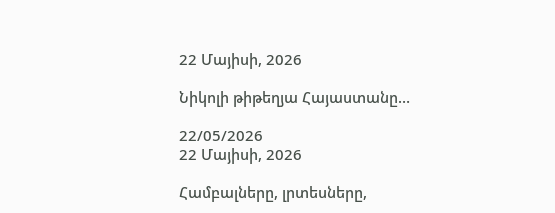22 Մայիսի, 2026

Նիկոլի թիթեղյա Հայաստանը…

22/05/2026
22 Մայիսի, 2026

Համբալները, լրտեսները,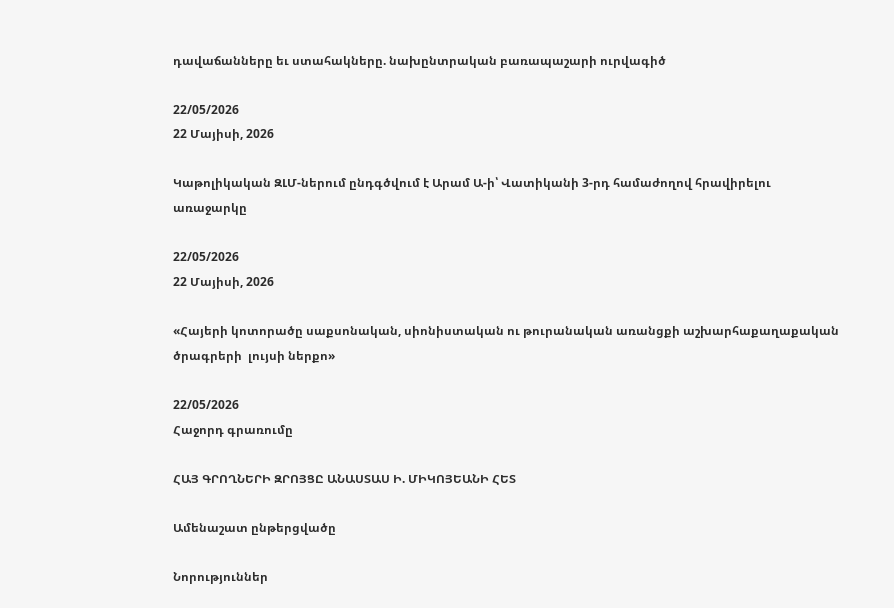դավաճանները եւ ստահակները. նախընտրական բառապաշարի ուրվագիծ

22/05/2026
22 Մայիսի, 2026

Կաթոլիկական ԶԼՄ-ներում ընդգծվում է Արամ Ա-ի՝ Վատիկանի 3-րդ համաժողով հրավիրելու առաջարկը

22/05/2026
22 Մայիսի, 2026

«Հայերի կոտորածը սաքսոնական, սիոնիստական ու թուրանական առանցքի աշխարհաքաղաքական ծրագրերի  լույսի ներքո»

22/05/2026
Հաջորդ գրառումը

ՀԱՅ ԳՐՈՂՆԵՐԻ ԶՐՈՅՑԸ ԱՆԱՍՏԱՍ Ի. ՄԻԿՈՅԵԱՆԻ ՀԵՏ

Ամենաշատ ընթերցվածը

Նորություններ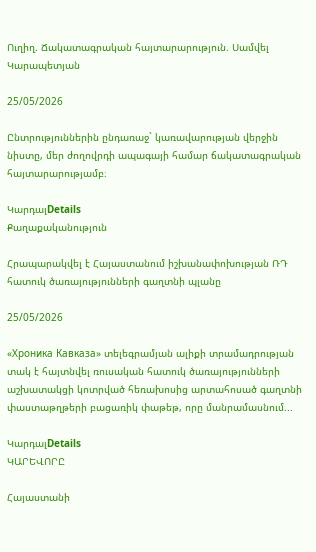Ուղիղ. Ճակատագրական հայտարարություն. Սամվել Կարապետյան

25/05/2026

Ընտրություններին ընդառաջ` կառավարության վերջին նիստը, մեր ժողովրդի ապագայի համար ճակատագրական հայտարարությամբ։

ԿարդալDetails
Քաղաքականություն

Հրապարակվել է Հայաստանում իշխանափոխության ՌԴ հատուկ ծառայությունների գաղտնի պլանը

25/05/2026

«Хроника Кавказа» տելեգրամյան ալիքի տրամադրության տակ է հայտնվել ռուսական հատուկ ծառայությունների աշխատակցի կոտրված հեռախոսից արտահոսած գաղտնի փաստաթղթերի բացառիկ փաթեթ, որը մանրամասնում...

ԿարդալDetails
ԿԱՐԵՎՈՐԸ

Հայաստանի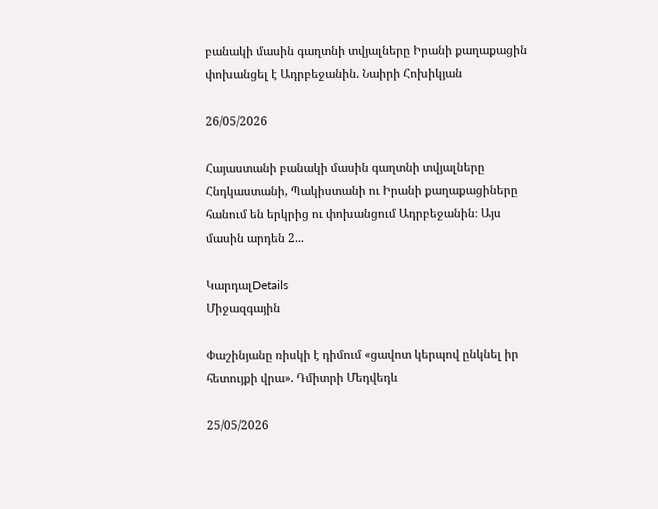բանակի մասին գաղտնի տվյալները Իրանի քաղաքացին փոխանցել է Ադրբեջանին. Նաիրի Հոխիկյան

26/05/2026

Հայաստանի բանակի մասին գաղտնի տվյալները Հնդկաստանի, Պակիստանի ու Իրանի քաղաքացիները հանում են երկրից ու փոխանցում Ադրբեջանին։ Այս մասին արդեն 2...

ԿարդալDetails
Միջազգային

Փաշինյանը ռիսկի է դիմում «ցավոտ կերպով ընկնել իր հետույքի վրա». Դմիտրի Մեդվեդև

25/05/2026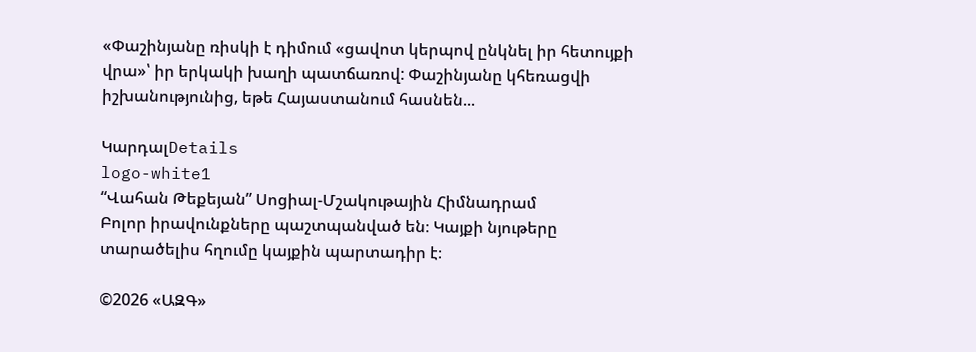«Փաշինյանը ռիսկի է դիմում «ցավոտ կերպով ընկնել իր հետույքի վրա»՝ իր երկակի խաղի պատճառով: Փաշինյանը կհեռացվի իշխանությունից, եթե Հայաստանում հասնեն...

ԿարդալDetails
logo-white1
“Վահան Թեքեյան” Սոցիալ-Մշակութային Հիմնադրամ
Բոլոր իրավունքները պաշտպանված են։ Կայքի նյութերը տարածելիս հղումը կայքին պարտադիր է։

©2026 «ԱԶԳ»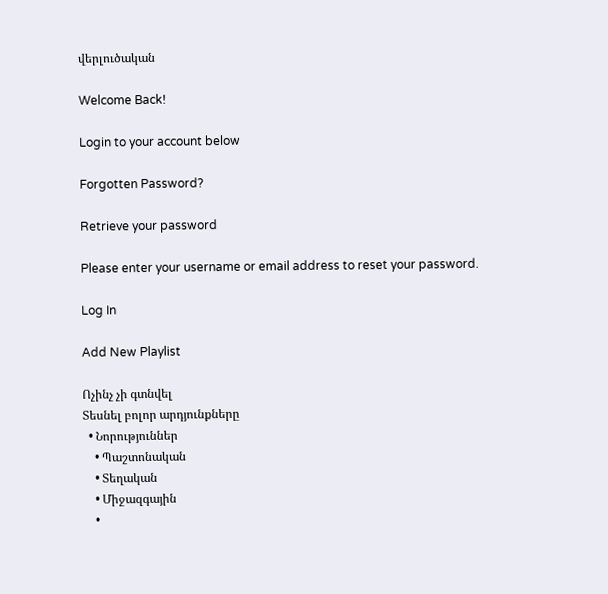վերլուծական

Welcome Back!

Login to your account below

Forgotten Password?

Retrieve your password

Please enter your username or email address to reset your password.

Log In

Add New Playlist

Ոչինչ չի գտնվել
Տեսնել բոլոր արդյունքները
  • Նորություններ
    • Պաշտոնական
    • Տեղական
    • Միջազգային
    •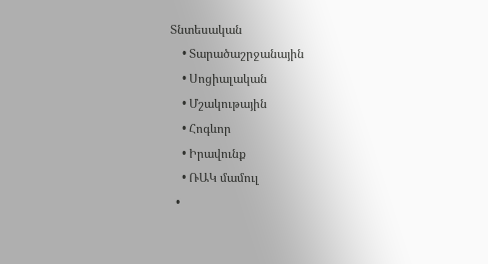Տնտեսական
    • Տարածաշրջանային
    • Սոցիալական
    • Մշակութային
    • Հոգևոր
    • Իրավունք
    • ՌԱԿ մամուլ
  •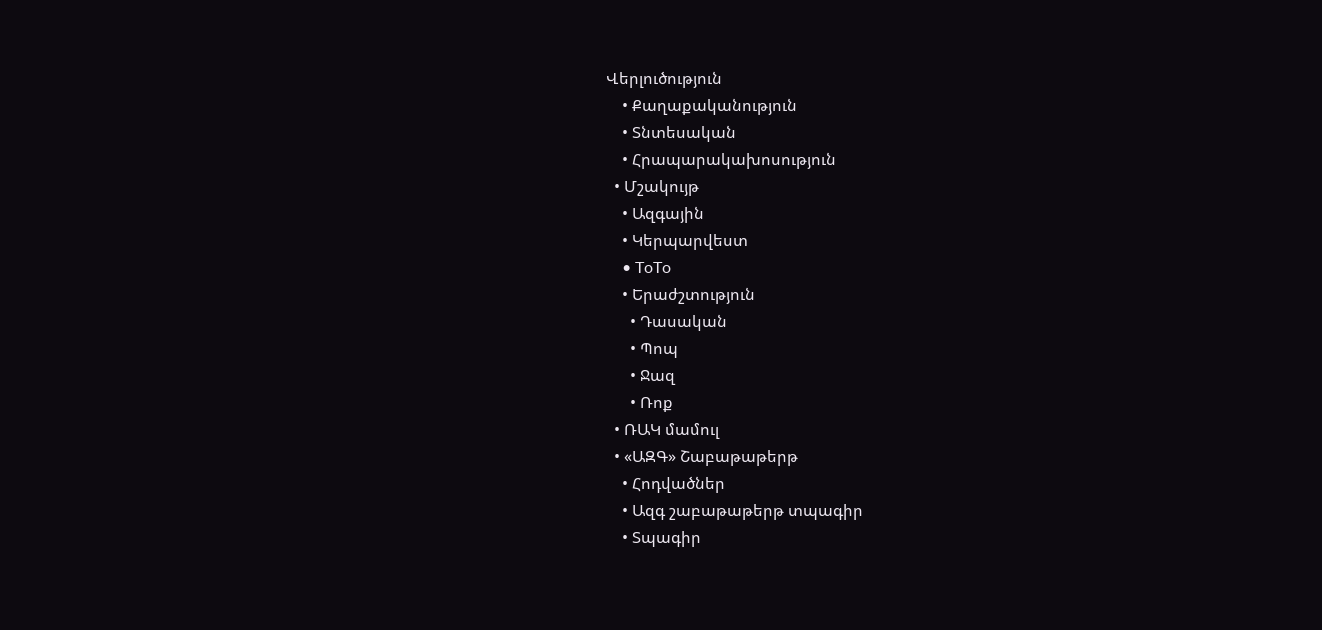Վերլուծություն
    • Քաղաքականություն
    • Տնտեսական
    • Հրապարակախոսություն
  • Մշակույթ
    • Ազգային
    • Կերպարվեստ
    • ToTo
    • Երաժշտություն
      • Դասական
      • Պոպ
      • Ջազ
      • Ռոք
  • ՌԱԿ մամուլ
  • «ԱԶԳ» Շաբաթաթերթ
    • Հոդվածներ
    • Ազգ շաբաթաթերթ տպագիր
    • Տպագիր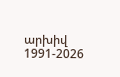արխիվ 1991-2026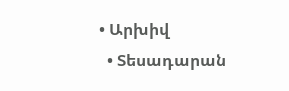• Արխիվ
  • Տեսադարան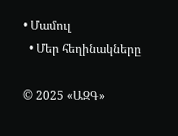• Մամուլ
  • Մեր հեղինակները

© 2025 «ԱԶԳ»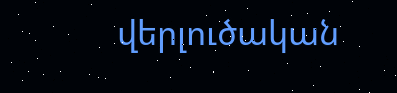վերլուծական